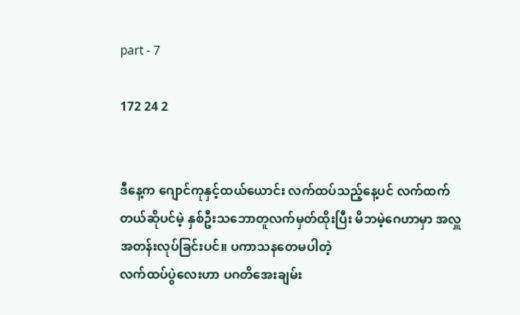part - 7

172 24 2


ဒီနေ့က ဂျောင်ကုနှင့်ထယ်ယောင်း လက်ထပ်သည့်နေ့ပင် လက်ထက်တယ်ဆိုပင်မဲ့ နှစ်ဦးသဘောတူလက်မှတ်ထိုးပြီး မိဘမဲ့ဂေဟာမှာ အလှူအတန်းလုပ်ခြင်းပင်။ ပကာသနတေမပါတဲ့
လက်ထပ်ပွဲလေးဟာ ပဂတိအေးချမ်း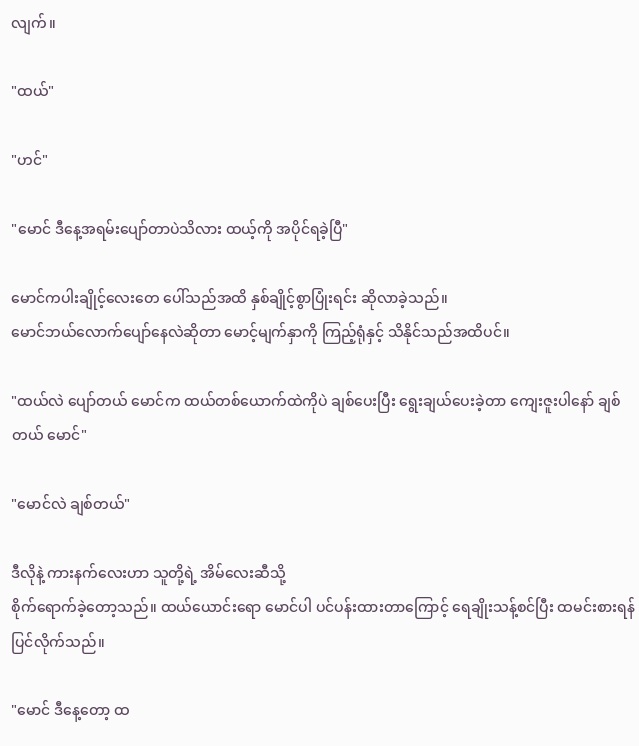လျက်။

"ထယ်"

"ဟင်"

"မောင် ဒီနေ့အရမ်းပျော်တာပဲသိလား ထယ့်ကို အ‌ပိုင်ရခဲ့ပြီ"

မောင်ကပါးချိုင့်လေးတေ ပေါ်သည်အထိ နှစ်ချိုင့်စွာပြုံးရင်း ဆိုလာခဲ့သည်။
မောင်ဘယ်လောက်ပျော်နေလဲဆိုတာ မောင့်မျက်နှာကို ကြည့်ရုံနှင့် သိနိုင်သည်အထိပင်။

"ထယ်လဲ ပျော်တယ် မောင်က ထယ်တစ်ယောက်ထဲကိုပဲ ချစ်ပေးပြီး ရွေး‌ချယ်ပေးခဲ့တာ ကျေး‌ဇူးပါနော် ချစ်တယ် မောင်"

"မောင်လဲ ချစ်တယ်"

ဒီလိုနဲ့ ကားနက်လေးဟာ သူတို့ရဲ့ အိမ်လေးဆီသို့
စိုက်ရောက်ခဲ့တော့သည်။ ထယ်ယောင်းရော မောင်ပါ ပင်ပန်းထားတာကြောင့် ရေချိုးသန့်စင်ပြီး ထမင်းစားရန်ပြင်လိုက်သည်။

"မောင် ဒီနေ့တော့ ထ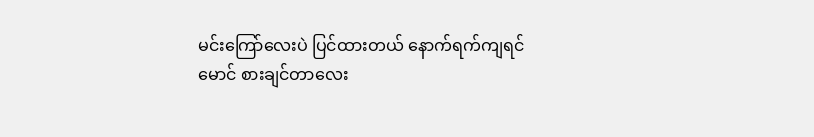မင်းကြော်လေးပဲ ပြင်ထားတယ် နောက်ရက်ကျရင် မောင် စားချင်တာလေး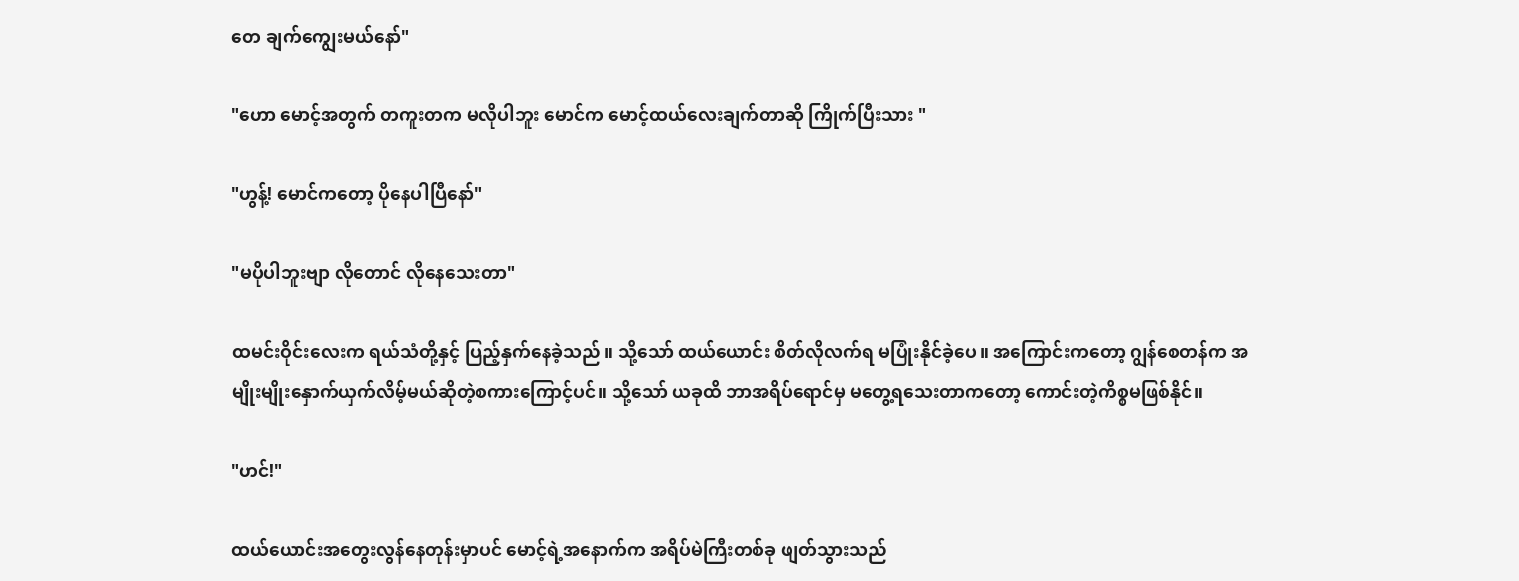တေ ချက်ကျွေးမယ်နော်"

"ဟော မောင့်အတွက် တကူးတက မလိုပါဘူး မောင်က မောင့်ထယ်လေးချက်တာဆို ကြိုက်ပြီးသား "

"ဟွန့်! မောင်ကတော့ ပိုနေပါပြီနော်"

"မပိုပါဘူးဗျာ လိုတောင် လိုနေသေးတာ"

ထမင်းဝိုင်းလေးက ရယ်သံတို့နှင့် ပြည့်နှက်နေခဲ့သည်။ သို့သော် ထယ်ယောင်း စိတ်လိုလက်ရ မပြုံးနိုင်ခဲ့ပေ။ အကြောင်းကတော့ ဂျွန်စေတန်က အမျိုးမျိုးနှောက်ယှက်လိမ့်မယ်ဆိုတဲ့စကားကြောင့်ပင်။ သို့သော် ယခုထိ ဘာအရိပ်ရောင်မှ မတွေ့ရသေးတာကတော့ ကောင်းတဲ့ကိစ္စမဖြစ်နိုင်။

"ဟင်!"

ထယ်ယောင်းအတွေးလွန်နေတုန်းမှာပင် မောင့်ရဲ့အနောက်က အရိပ်မဲကြီးတစ်ခု ဖျတ်သွားသည်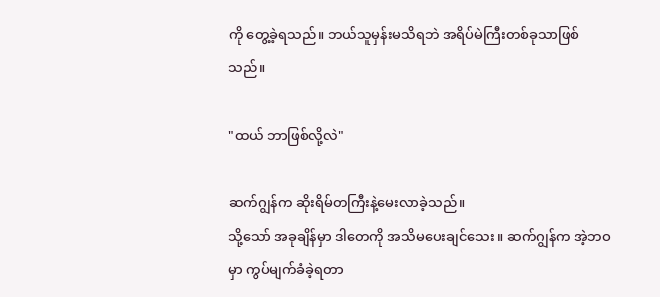ကို တွေ့ခဲ့ရသည်။ ဘယ်သူမှန်းမသိရဘဲ အရိပ်မဲကြီးတစ်ခုသာဖြစ်သည်။

"ထယ် ဘာဖြစ်လို့လဲ"

ဆက်ဂျွန်က ဆိုးရိမ်တကြီးနဲ့မေးလာခဲ့သည်။
သို့သော် အခုချိန်မှာ ဒါတေကို အသိမပေးချင်သေး။ ဆက်ဂျွန်က အဲ့ဘဝမှာ ကွပ်မျက်ခံခဲ့ရတာ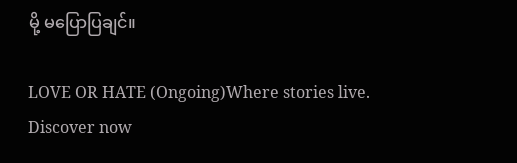မို့ မပြောပြချင်။

LOVE OR HATE (Ongoing)Where stories live. Discover now